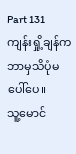Part 131
ကျန်းရှို့ချန်က ဘာမှသိပုံမပေါ်ပေ။
သူ့မောင်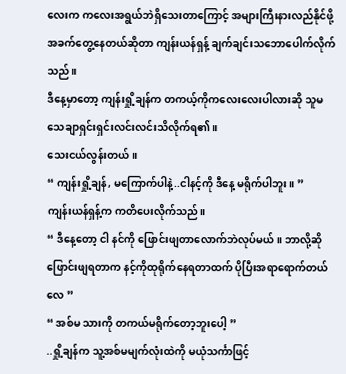လေးက ကလေးအရွယ်ဘဲရှိသေးတာကြောင့် အများကြီးနားလည်နိုင်ဖို့ အခက်တွေ့နေတယ်ဆိုတာ ကျန်းယန်ရှန့် ချက်ချင်းသဘောပေါက်လိုက်သည်။
ဒီနေ့မှာတော့ ကျန်းရှို့ချန်က တကယ့်ကိုကလေးလေးပါလားဆို သူမ သေချာရှင်းရှင်းလင်းလင်းသိလိုက်ရ၏။
သေးငယ်လွန်းတယ်။
“ ကျန်းရှို့ချန်, မကြောက်ပါနဲ့..ငါနင့်ကို ဒီနေ့ မရိုက်ပါဘူး။ ”
ကျန်းယန်ရှန့်က ကတိပေးလိုက်သည်။
“ ဒီနေ့တော့ ငါ နင်ကို ဖြောင်းဖျတာလောက်ဘဲလုပ်မယ်။ ဘာလို့ဆို ဖြောင်းဖျရတာက နင့်ကိုထုရိုက်နေရတာထက် ပိုပြီးအရာရောက်တယ်လေ ”
“ အစ်မ သားကို တကယ်မရိုက်တော့ဘူးပေါ့ ”
..ရှို့ချန်က သူ့အစ်မမျက်လုံးထဲကို မယုံသင်္ကာဖြင့်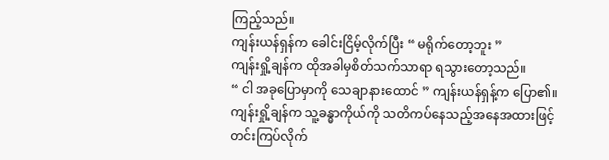ကြည့်သည်။
ကျန်းယန်ရှန်က ခေါင်းငြိမ့်လိုက်ပြီး “ မရိုက်တော့ဘူး ”
ကျန်းရှို့ချန်က ထိုအခါမှစိတ်သက်သာရာ ရသွားတော့သည်။
“ ငါ အခုပြောမှာကို သေချာနားထောင် ” ကျန်းယန်ရှန့်က ပြော၏။
ကျန်းရှို့ချန်က သူ့ခန္ဓာကိုယ်ကို သတိကပ်နေသည့်အနေအထားဖြင့် တင်းကြပ်လိုက်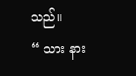သည်။
“ သား နား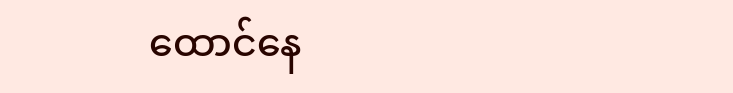ထောင်နေ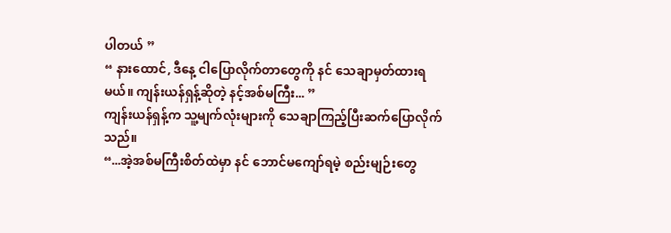ပါတယ် ”
“ နားထောင်, ဒီနေ့ ငါပြောလိုက်တာတွေကို နင် သေချာမှတ်ထားရမယ်။ ကျန်းယန်ရှန့်ဆိုတဲ့ နင့်အစ်မကြီး... ”
ကျန်းယန်ရှန့်က သူ့မျက်လုံးများကို သေချာကြည့်ပြီးဆက်ပြောလိုက်သည်။
“...အဲ့အစ်မကြီးစိတ်ထဲမှာ နင် ဘောင်မကျော်ရမဲ့ စည်းမျဉ်းတွေ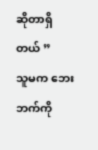ဆိုတာရှိတယ် ”
သူမက ဘေးဘက်ကို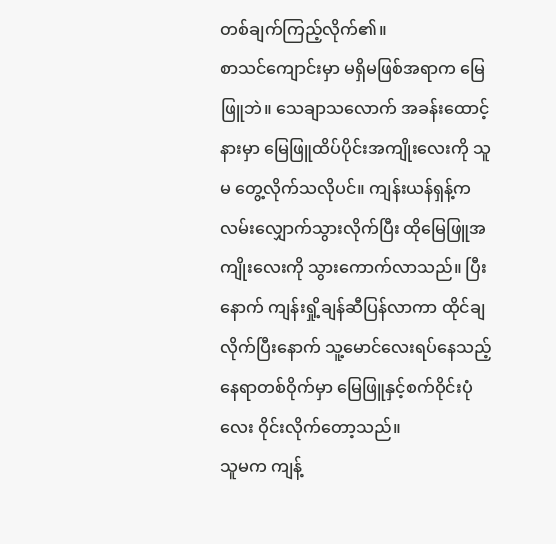တစ်ချက်ကြည့်လိုက်၏။
စာသင်ကျောင်းမှာ မရှိမဖြစ်အရာက မြေဖြူဘဲ။ သေချာသလောက် အခန်းထောင့်နားမှာ မြေဖြူထိပ်ပိုင်းအကျိုးလေးကို သူမ တွေ့လိုက်သလိုပင်။ ကျန်းယန်ရှန့်က လမ်းလျှောက်သွားလိုက်ပြီး ထိုမြေဖြူအကျိုးလေးကို သွားကောက်လာသည်။ ပြီးနောက် ကျန်းရှို့ချန်ဆီပြန်လာကာ ထိုင်ချလိုက်ပြီးနောက် သူ့မောင်လေးရပ်နေသည့် နေရာတစ်ဝိုက်မှာ မြေဖြူနှင့်စက်ဝိုင်းပုံလေး ဝိုင်းလိုက်တော့သည်။
သူမက ကျန့်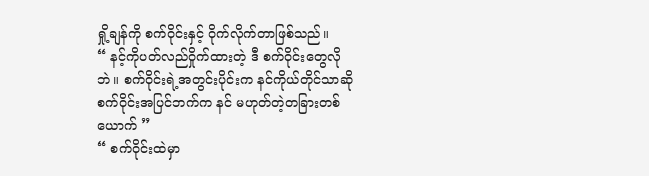ရှို့ချန်ကို စက်ဝိုင်းနှင့် ဝိုက်လိုက်တာဖြစ်သည်။
“ နင့်ကိုပတ်လည်ဝှိုက်ထားတဲ့ ဒီ စက်ဝိုင်းတွေလိုဘဲ။ စက်ဝိုင်းရဲ့အတွင်းပိုင်းက နင်ကိုယ်တိုင်သာဆို စက်ဝိုင်းအပြင်ဘက်က နင် မဟုတ်တဲ့တခြားတစ်ယောက် ”
“ စက်ဝိုင်းထဲမှာ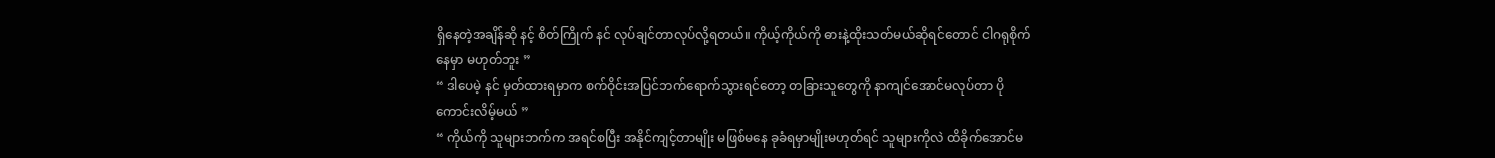ရှိနေတဲ့အချိန်ဆို နင့် စိတ်ကြိုက် နင် လုပ်ချင်တာလုပ်လို့ရတယ်။ ကိုယ့်ကိုယ်ကို ဓားနဲ့ထိုးသတ်မယ်ဆိုရင်တောင် ငါဂရုစိုက်နေမှာ မဟုတ်ဘူး ”
“ ဒါပေမဲ့ နင် မှတ်ထားရမှာက စက်ဝိုင်းအပြင်ဘက်ရောက်သွားရင်တော့ တခြားသူတွေကို နာကျင်အောင်မလုပ်တာ ပိုကောင်းလိမ့်မယ် ”
“ ကိုယ်ကို သူများဘက်က အရင်စပြီး အနိုင်ကျင့်တာမျိုး မဖြစ်မနေ ခုခံရမှာမျိုးမဟုတ်ရင် သူများကိုလဲ ထိခိုက်အောင်မ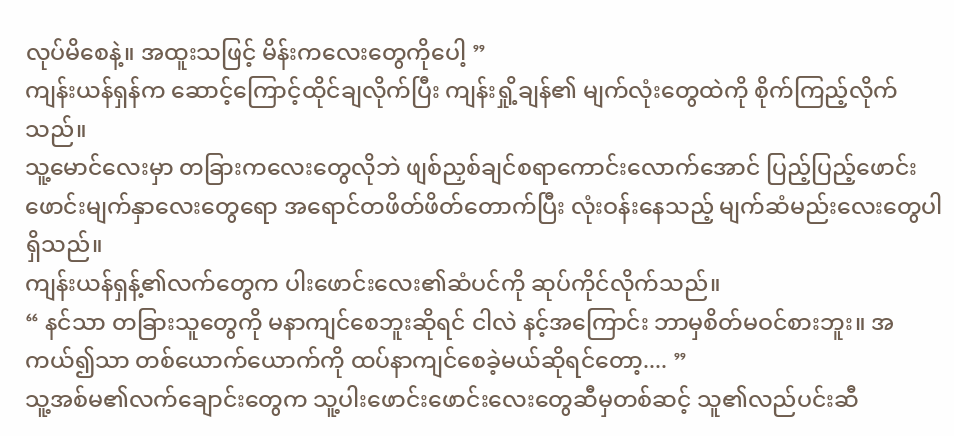လုပ်မိစေနဲ့။ အထူးသဖြင့် မိန်းကလေးတွေကိုပေါ့ ”
ကျန်းယန်ရှန်က ဆောင့်ကြောင့်ထိုင်ချလိုက်ပြီး ကျန်းရှို့ချန်၏ မျက်လုံးတွေထဲကို စိုက်ကြည့်လိုက်သည်။
သူ့မောင်လေးမှာ တခြားကလေးတွေလိုဘဲ ဖျစ်ညှစ်ချင်စရာကောင်းလောက်အောင် ပြည့်ပြည့်ဖောင်းဖောင်းမျက်နှာလေးတွေရော အရောင်တဖိတ်ဖိတ်တောက်ပြီး လုံးဝန်းနေသည့် မျက်ဆံမည်းလေးတွေပါရှိသည်။
ကျန်းယန်ရှန့်၏လက်တွေက ပါးဖောင်းလေး၏ဆံပင်ကို ဆုပ်ကိုင်လိုက်သည်။
“ နင်သာ တခြားသူတွေကို မနာကျင်စေဘူးဆိုရင် ငါလဲ နင့်အကြောင်း ဘာမှစိတ်မဝင်စားဘူး။ အကယ်၍သာ တစ်ယောက်ယောက်ကို ထပ်နာကျင်စေခဲ့မယ်ဆိုရင်တော့.... ”
သူ့အစ်မ၏လက်ချောင်းတွေက သူ့ပါးဖောင်းဖောင်းလေးတွေဆီမှတစ်ဆင့် သူ၏လည်ပင်းဆီ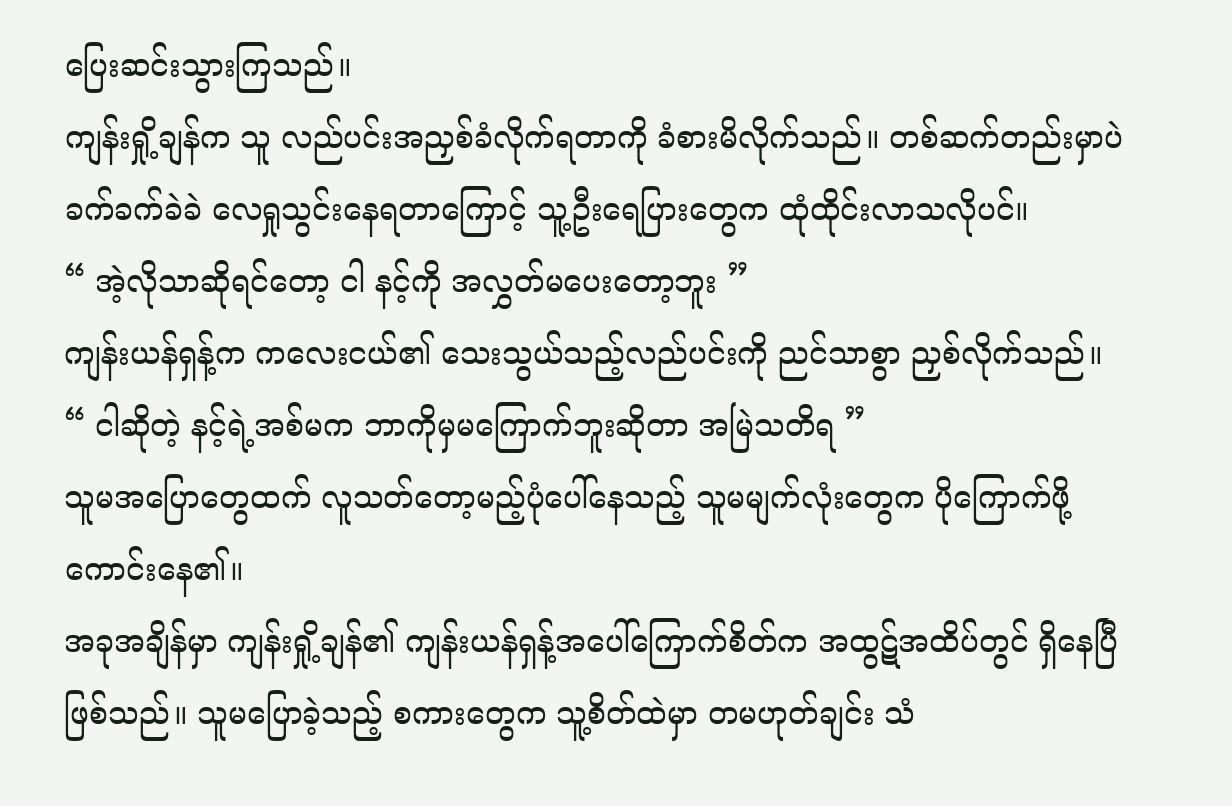ပြေးဆင်းသွားကြသည်။
ကျန်းရှို့ချန်က သူ လည်ပင်းအညှစ်ခံလိုက်ရတာကို ခံစားမိလိုက်သည်။ တစ်ဆက်တည်းမှာပဲ ခက်ခက်ခဲခဲ လေရှုသွင်းနေရတာကြောင့် သူ့ဦးရေပြားတွေက ထုံထိုင်းလာသလိုပင်။
“ အဲ့လိုသာဆိုရင်တော့ ငါ နင့်ကို အလွှတ်မပေးတော့ဘူး ”
ကျန်းယန်ရှန့်က ကလေးငယ်၏ သေးသွယ်သည့်လည်ပင်းကို ညင်သာစွာ ညှစ်လိုက်သည်။
“ ငါဆိုတဲ့ နင့်ရဲ့အစ်မက ဘာကိုမှမကြောက်ဘူးဆိုတာ အမြဲသတိရ ”
သူမအပြောတွေထက် လူသတ်တော့မည့်ပုံပေါ်နေသည့် သူမမျက်လုံးတွေက ပိုကြောက်ဖို့ကောင်းနေ၏။
အခုအချိန်မှာ ကျန်းရှို့ချန်၏ ကျန်းယန်ရှန့်အပေါ်ကြောက်စိတ်က အထွဋ်အထိပ်တွင် ရှိနေပြီဖြစ်သည်။ သူမပြောခဲ့သည့် စကားတွေက သူ့စိတ်ထဲမှာ တမဟုတ်ချင်း သံ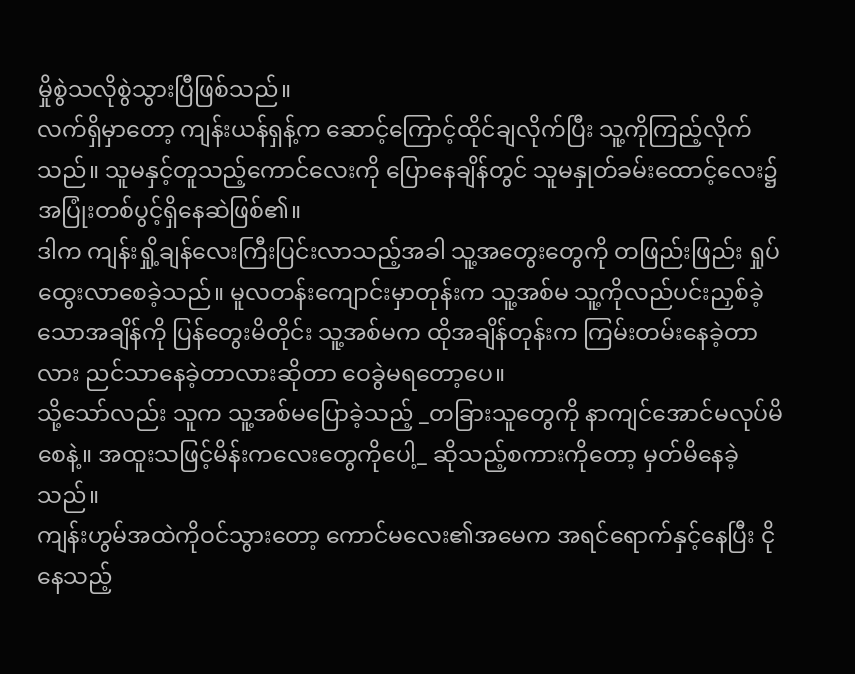မှိုစွဲသလိုစွဲသွားပြီဖြစ်သည်။
လက်ရှိမှာတော့ ကျန်းယန်ရှန့်က ဆောင့်ကြောင့်ထိုင်ချလိုက်ပြီး သူ့ကိုကြည့်လိုက်သည်။ သူမနှင့်တူသည့်ကောင်လေးကို ပြောနေချိန်တွင် သူမနှုတ်ခမ်းထောင့်လေး၌ အပြုံးတစ်ပွင့်ရှိနေဆဲဖြစ်၏။
ဒါက ကျန်းရှို့ချန်လေးကြီးပြင်းလာသည့်အခါ သူ့အတွေးတွေကို တဖြည်းဖြည်း ရှုပ်ထွေးလာစေခဲ့သည်။ မူလတန်းကျောင်းမှာတုန်းက သူ့အစ်မ သူ့ကိုလည်ပင်းညှစ်ခဲ့သောအချိန်ကို ပြန်တွေးမိတိုင်း သူ့အစ်မက ထိုအချိန်တုန်းက ကြမ်းတမ်းနေခဲ့တာလား ညင်သာနေခဲ့တာလားဆိုတာ ဝေခွဲမရတော့ပေ။
သို့သော်လည်း သူက သူ့အစ်မပြောခဲ့သည့် _တခြားသူတွေကို နာကျင်အောင်မလုပ်မိစေနဲ့။ အထူးသဖြင့်မိန်းကလေးတွေကိုပေါ့_ ဆိုသည့်စကားကိုတော့ မှတ်မိနေခဲ့သည်။
ကျန်းဟွမ်အထဲကိုဝင်သွားတော့ ကောင်မလေး၏အမေက အရင်ရောက်နှင့်နေပြီး ငိုနေသည့်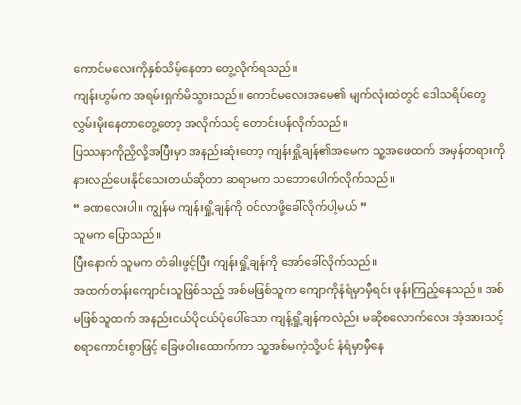ကောင်မလေးကိုနှစ်သိမ့်နေတာ တွေ့လိုက်ရသည်။
ကျန်းဟွမ်က အရမ်းရှက်မိသွားသည်။ ကောင်မလေးအမေ၏ မျက်လုံးထဲတွင် ဒေါသရိပ်တွေလွှမ်းမိုးနေတာတွေ့တော့ အလိုက်သင့် တောင်းပန်လိုက်သည်။
ပြဿနာကိုညှိလို့အပြီးမှာ အနည်းဆုံးတော့ ကျန်းရှို့ချန်၏အမေက သူ့အဖေထက် အမှန်တရားကို နားလည်ပေးနိုင်သေးတယ်ဆိုတာ ဆရာမက သဘောပေါက်လိုက်သည်။
“ ခဏလေးပါ။ ကျွန်မ ကျန်းရှို့ချန်ကို ဝင်လာဖို့ခေါ်လိုက်ပါ့မယ် ”
သူမက ပြောသည်။
ပြီးနောက် သူမက တံခါးဖွင့်ပြီး ကျန်းရှို့ချန်ကို အော်ခေါ်လိုက်သည်။
အထက်တန်းကျောင်းသူဖြစ်သည့် အစ်မဖြစ်သူက ကျောကိုနံရံမှာမှီရင်း ဖုန်းကြည့်နေသည်။ အစ်မဖြစ်သူထက် အနည်းငယ်ပိုငယ်ပုံပေါ်သော ကျန့်ရှို့ချန်ကလဲည်း မဆိုစလောက်လေး အံ့အားသင့်စရာကောင်းစွာဖြင့် ခြေဖဝါးထောက်ကာ သူ့အစ်မကဲ့သို့ပင် နံရံမှာမှီနေ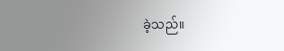ခဲ့သည်။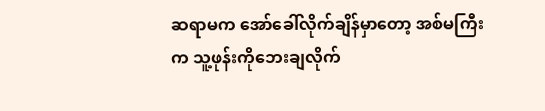ဆရာမက အော်ခေါ်လိုက်ချိန်မှာတော့ အစ်မကြီးက သူ့ဖုန်းကိုဘေးချလိုက်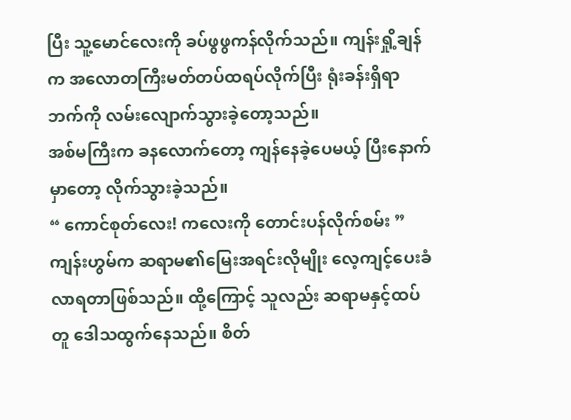ပြီး သူ့မောင်လေးကို ခပ်ဖွဖွကန်လိုက်သည်။ ကျန်းရှို့ချန်က အလောတကြီးမတ်တပ်ထရပ်လိုက်ပြီး ရုံးခန်းရှိရာဘက်ကို လမ်းလျောက်သွားခဲ့တော့သည်။
အစ်မကြီးက ခနလောက်တော့ ကျန်နေခဲ့ပေမယ့် ပြီးနောက်မှာတော့ လိုက်သွားခဲ့သည်။
“ ကောင်စုတ်လေး! ကလေးကို တောင်းပန်လိုက်စမ်း ”
ကျန်းဟွမ်က ဆရာမ၏မြေးအရင်းလိုမျိုး လေ့ကျင့်ပေးခံလာရတာဖြစ်သည်။ ထို့ကြောင့် သူလည်း ဆရာမနှင့်ထပ်တူ ဒေါသထွက်နေသည်။ စိတ်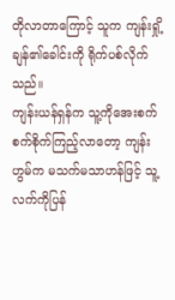တိုလာတာကြောင့် သူက ကျန်းရှို့ချန်၏ခေါင်းကို ရိုက်ပစ်လိုက်သည်။
ကျန်းယန်ရှန်က သူ့ကိုအေးစက်စက်စိုက်ကြည့်လာတော့ ကျန်းဟွမ်က မသက်မသာဟန်ဖြင့် သူ့လက်ကိုပြန်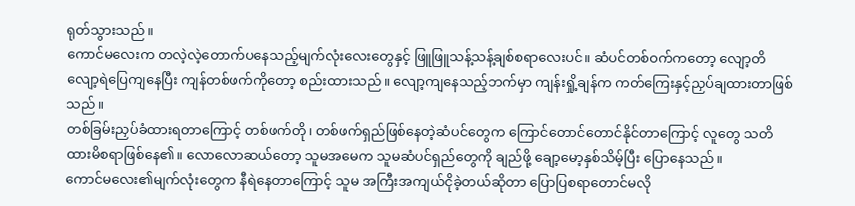ရုတ်သွားသည်။
ကောင်မလေးက တလဲ့လဲ့တောက်ပနေသည့်မျက်လုံးလေးတွေနှင့် ဖြူဖြူသန့်သန့်ချစ်စရာလေးပင်။ ဆံပင်တစ်ဝက်ကတော့ လျော့တိလျော့ရဲပြေကျနေပြီး ကျန်တစ်ဖက်ကိုတော့ စည်းထားသည်။ လျော့ကျနေသည့်ဘက်မှာ ကျန်းရှို့ချန်က ကတ်ကြေးနှင့်ညှပ်ချထားတာဖြစ်သည်။
တစ်ခြမ်းညှပ်ခံထားရတာကြောင့် တစ်ဖက်တို၊ တစ်ဖက်ရှည်ဖြစ်နေတဲ့ဆံပင်တွေက ကြောင်တောင်တောင်နိုင်တာကြောင့် လူတွေ သတိထားမိစရာဖြစ်နေ၏။ လောလောဆယ်တော့ သူမအမေက သူမဆံပင်ရှည်တွေကို ချည်ဖို့ ချော့မော့နှစ်သိမ့်ပြီး ပြောနေသည်။
ကောင်မလေး၏မျက်လုံးတွေက နီရဲနေတာကြောင့် သူမ အကြီးအကျယ်ငိုခဲ့တယ်ဆိုတာ ပြောပြစရာတောင်မလို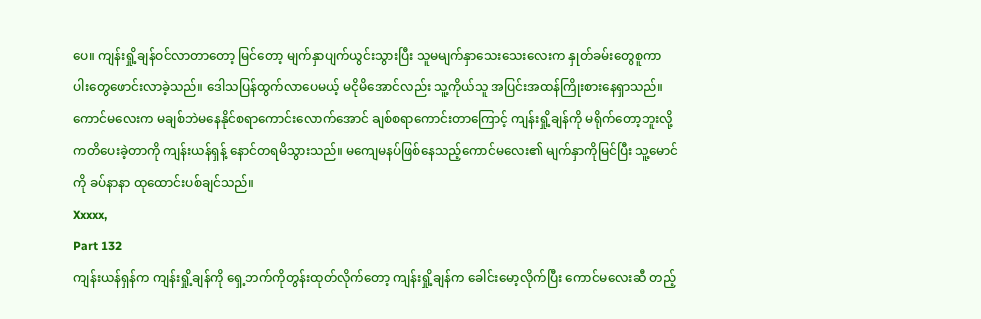ပေ။ ကျန်းရှို့ချန်ဝင်လာတာတော့ မြင်တော့ မျက်နှာပျက်ယွင်းသွားပြီး သူမမျက်နှာသေးသေးလေးက နှုတ်ခမ်းတွေစူကာ ပါးတွေဖောင်းလာခဲ့သည်။ ဒေါသပြန်ထွက်လာပေမယ့် မငိုမိအောင်လည်း သူ့ကိုယ်သူ အပြင်းအထန်ကြိုးစားနေရှာသည်။
ကောင်မလေးက မချစ်ဘဲမနေနိုင်စရာကောင်းလောက်အောင် ချစ်စရာကောင်းတာကြောင့် ကျန်းရှို့ချန်ကို မရိုက်တော့ဘူးလို့ ကတိပေးခဲ့တာကို ကျန်းယန်ရှန့် နောင်တရမိသွားသည်။ မကျေမနပ်ဖြစ်နေသည့်ကောင်မလေး၏ မျက်နှာကိုမြင်ပြီး သူ့မောင်ကို ခပ်နာနာ ထုထောင်းပစ်ချင်သည်။
Xxxxx,
Part 132
ကျန်းယန်ရှန်က ကျန်းရှို့ချန်ကို ရှေ့ဘက်ကိုတွန်းထုတ်လိုက်တော့ ကျန်းရှို့ချန်က ခေါင်းမော့လိုက်ပြီး ကောင်မလေးဆီ တည့်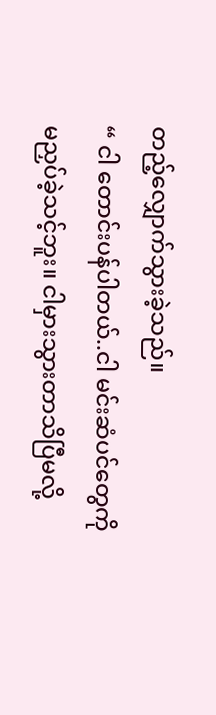တည့်လျှောက်သွားခဲ့သည်။
“ ငါ တောင်းပန်ပါတယ်..ငါ မင်းဆံပင်တွေကို မညှပ်ခဲ့သင့်ဘူး။ ငါမှားသွားတာသိပြီမလို့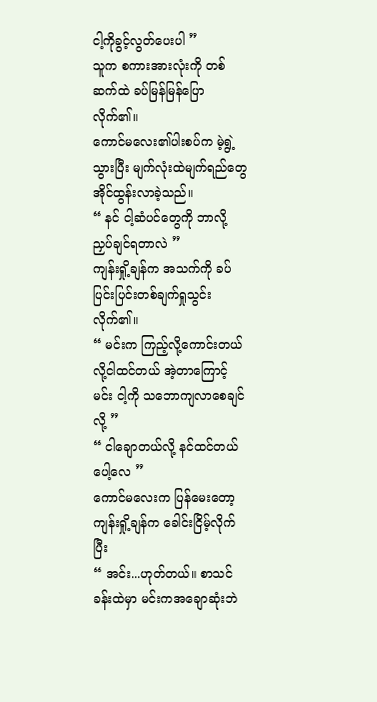ငါ့ကိုခွင့်လွတ်ပေးပါ ”
သူက စကားအားလုံးကို တစ်ဆက်ထဲ ခပ်မြန်မြန်ပြောလိုက်၏။
ကောင်မလေး၏ပါးစပ်က မဲ့ရွဲ့သွားပြီး မျက်လုံးထဲမျက်ရည်တွေ အိုင်ထွန်းလာခဲ့သည်။
“ နင် ငါ့ဆံပင်တွေကို ဘာလို့ညှပ်ချင်ရတာလဲ ”
ကျန်းရှို့ချန်က အသက်ကို ခပ်ပြင်းပြင်းတစ်ချက်ရှုသွင်းလိုက်၏။
“ မင်းက ကြည့်လို့ကောင်းတယ်လို့ငါထင်တယ် အဲ့တာကြောင့် မင်း ငါ့ကို သဘောကျလာစေချင်လို့ ”
“ ငါချောတယ်လို့ နင်ထင်တယ်ပေါ့လေ ”
ကောင်မလေးက ပြန်မေးတော့ ကျန်းရှို့ချန်က ခေါင်းငြိမ့်လိုက်ပြီး
“ အင်း...ဟုတ်တယ်။ စာသင်ခန်းထဲမှာ မင်းကအချောဆုံးဘဲ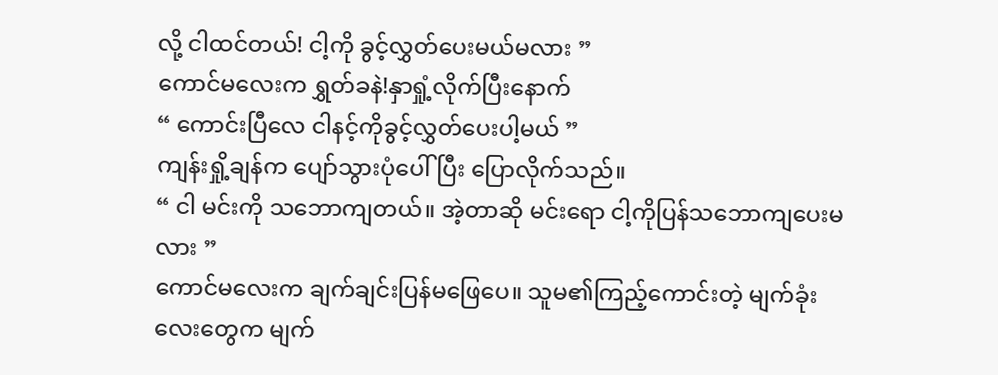လို့ ငါထင်တယ်! ငါ့ကို ခွင့်လွှတ်ပေးမယ်မလား ”
ကောင်မလေးက ရွှတ်ခနဲ!နှာရှုံ့လိုက်ပြီးနောက်
“ ကောင်းပြီလေ ငါနင့်ကိုခွင့်လွှတ်ပေးပါ့မယ် ”
ကျန်းရှို့ချန်က ပျော်သွားပုံပေါ်ပြီး ပြောလိုက်သည်။
“ ငါ မင်းကို သဘောကျတယ်။ အဲ့တာဆို မင်းရော ငါ့ကိုပြန်သဘောကျပေးမလား ”
ကောင်မလေးက ချက်ချင်းပြန်မဖြေပေ။ သူမ၏ကြည့်ကောင်းတဲ့ မျက်ခုံးလေးတွေက မျက်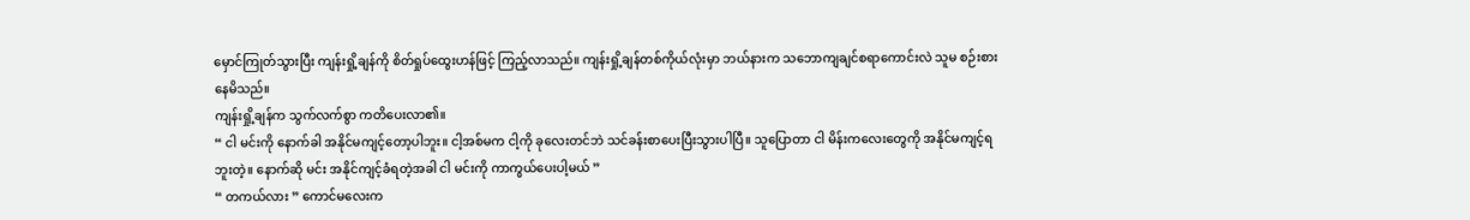မှောင်ကြုတ်သွားပြီး ကျန်းရှို့ချန်ကို စိတ်ရှုပ်ထွေးဟန်ဖြင့် ကြည့်လာသည်။ ကျန်းရှို့ချန်တစ်ကိုယ်လုံးမှာ ဘယ်နားက သဘောကျချင်စရာကောင်းလဲ သူမ စဉ်းစားနေမိသည်။
ကျန်းရှို့ချန်က သွက်လက်စွာ ကတိပေးလာ၏။
“ ငါ မင်းကို နောက်ခါ အနိုင်မကျင့်တော့ပါဘူး။ ငါ့အစ်မက ငါ့ကို ခုလေးတင်ဘဲ သင်ခန်းစာပေးပြီးသွားပါပြီ။ သူပြောတာ ငါ မိန်းကလေးတွေကို အနိုင်မကျင့်ရဘူးတဲ့။ နောက်ဆို မင်း အနိုင်ကျင့်ခံရတဲ့အခါ ငါ မင်းကို ကာကွယ်ပေးပါ့မယ် ”
“ တကယ်လား ” ကောင်မလေးက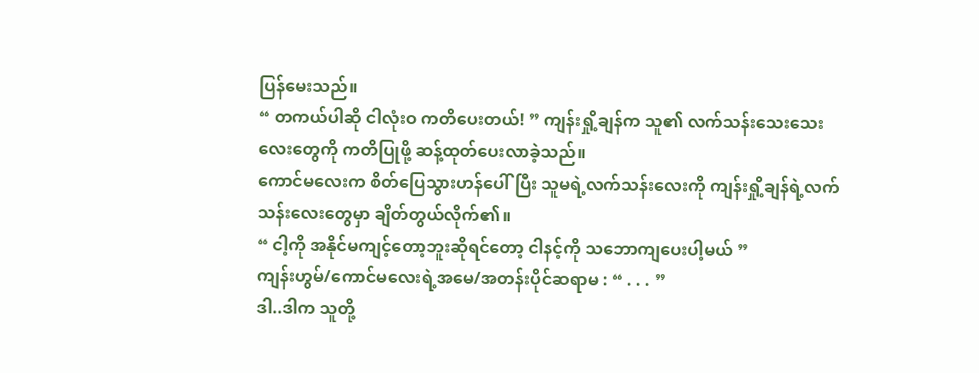ပြန်မေးသည်။
“ တကယ်ပါဆို ငါလုံးဝ ကတိပေးတယ်! ” ကျန်းရှို့ချန်က သူ၏ လက်သန်းသေးသေးလေးတွေကို ကတိပြုဖို့ ဆန့်ထုတ်ပေးလာခဲ့သည်။
ကောင်မလေးက စိတ်ပြေသွားဟန်ပေါ်ပြီး သူမရဲ့လက်သန်းလေးကို ကျန်းရှို့ချန်ရဲ့လက်သန်းလေးတွေမှာ ချိတ်တွယ်လိုက်၏။
“ ငါ့ကို အနိုင်မကျင့်တော့ဘူးဆိုရင်တော့ ငါနင့်ကို သဘောကျပေးပါ့မယ် ”
ကျန်းဟွမ်/ကောင်မလေးရဲ့အမေ/အတန်းပိုင်ဆရာမ : “ . . . ”
ဒါ..ဒါက သူတို့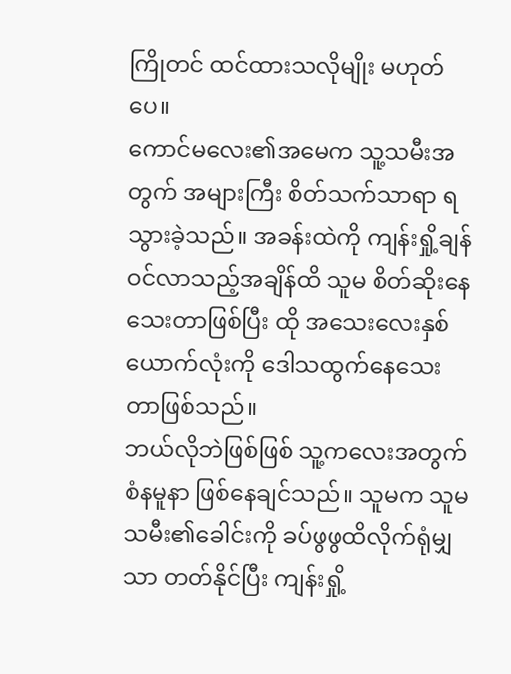ကြိုတင် ထင်ထားသလိုမျိုး မဟုတ်ပေ။
ကောင်မလေး၏အမေက သူ့သမီးအတွက် အများကြီး စိတ်သက်သာရာ ရသွားခဲ့သည်။ အခန်းထဲကို ကျန်းရှို့ချန် ဝင်လာသည့်အချိန်ထိ သူမ စိတ်ဆိုးနေသေးတာဖြစ်ပြီး ထို အသေးလေးနှစ်ယောက်လုံးကို ဒေါသထွက်နေသေးတာဖြစ်သည်။
ဘယ်လိုဘဲဖြစ်ဖြစ် သူ့ကလေးအတွက် စံနမူနာ ဖြစ်နေချင်သည်။ သူမက သူမသမီး၏ခေါင်းကို ခပ်ဖွဖွထိလိုက်ရုံမျှသာ တတ်နိုင်ပြီး ကျန်းရှို့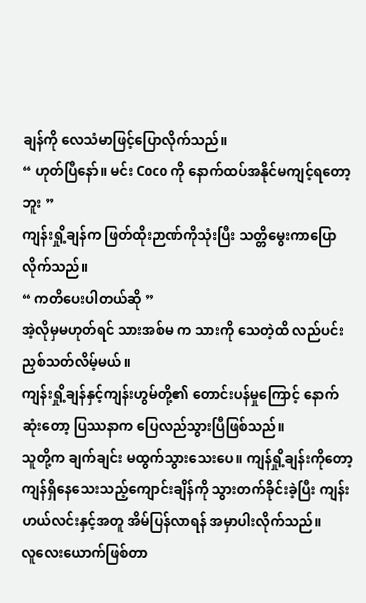ချန်ကို လေသံမာဖြင့်ပြောလိုက်သည်။
“ ဟုတ်ပြီနော်။ မင်း Coco ကို နောက်ထပ်အနိုင်မကျင့်ရတော့ဘူး ”
ကျန်းရှို့ချန်က ဖြတ်ထိုးဉာဏ်ကိုသုံးပြီး သတ္တိမွေးကာပြောလိုက်သည်။
“ ကတိပေးပါတယ်ဆို ”
အဲ့လိုမှမဟုတ်ရင် သားအစ်မ က သားကို သေတဲ့ထိ လည်ပင်းညှစ်သတ်လိမ့်မယ်။
ကျန်းရှို့ချန်နှင့်ကျန်းဟွမ်တို့၏ တောင်းပန်မှုကြောင့် နောက်ဆုံးတော့ ပြဿနာက ပြေလည်သွားပြီဖြစ်သည်။
သူတို့က ချက်ချင်း မထွက်သွားသေးပေ။ ကျန်ရှို့ချန်းကိုတော့ ကျန်ရှိနေသေးသည့်ကျောင်းချိန်ကို သွားတက်ခိုင်းခဲ့ပြီး ကျန်းဟယ်လင်းနှင့်အတူ အိမ်ပြန်လာရန် အမှာပါးလိုက်သည်။
လူလေးယောက်ဖြစ်တာ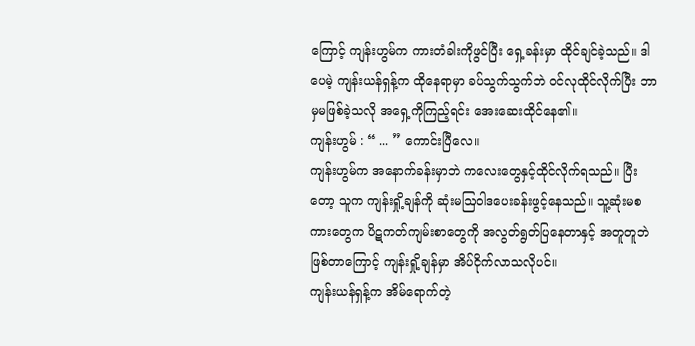ကြောင့် ကျန်းဟွမ်က ကားတံခါးကိုဖွင်ပြီး ရှေ့ခန်းမှာ ထိုင်ချင်ခဲ့သည်။ ဒါပေမဲ့ ကျန်းယန်ရှန့်က ထိုနေရာမှာ ခပ်သွက်သွက်ဘဲ ဝင်လုထိုင်လိုက်ပြီး ဘာမှမဖြစ်ခဲ့သလို အရှေ့ကိုကြည့်ရင်း အေးဆေးထိုင်နေ၏။
ကျန်းဟွမ် : “ ... ” ကောင်းပြီလေ။
ကျန်းဟွမ်က အနောက်ခန်းမှာဘဲ ကလေးတွေနှင့်ထိုင်လိုက်ရသည်။ ပြီးတော့ သူက ကျန်းရှို့ချန်ကို ဆုံးမဩဝါဒပေးခန်းဖွင့်နေသည်။ သူ့ဆုံးမစကားတွေက ပိဋကတ်ကျမ်းစာတွေကို အလွတ်ရွတ်ပြနေတာနှင့် အတူတူဘဲဖြစ်တာကြောင့် ကျန်းရှို့ချန်မှာ အိပ်ငိုက်လာသလိုပင်။
ကျန်းယန်ရှန့်က အိမ်ရောက်တဲ့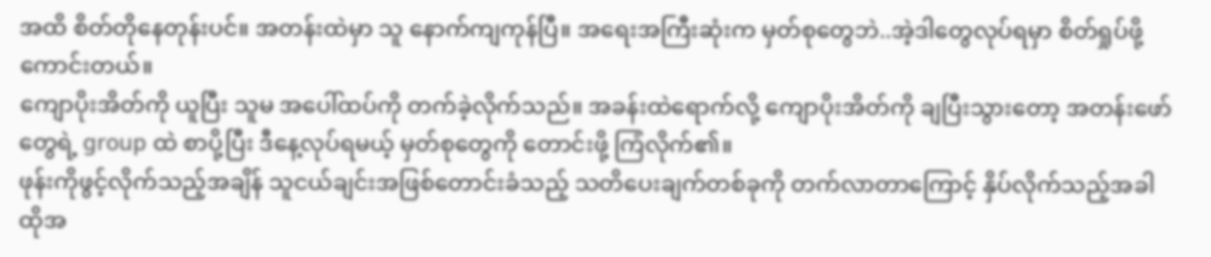အထိ စိတ်တိုနေတုန်းပင်။ အတန်းထဲမှာ သူ နောက်ကျကုန်ပြီ။ အရေးအကြီးဆုံးက မှတ်စုတွေဘဲ..အဲ့ဒါတွေလုပ်ရမှာ စိတ်ရှုပ်ဖို့ကောင်းတယ်။
ကျောပိုးအိတ်ကို ယူပြီး သူမ အပေါ်ထပ်ကို တက်ခဲ့လိုက်သည်။ အခန်းထဲရောက်လို့ ကျောပိုးအိတ်ကို ချပြီးသွားတော့ အတန်းဖော်တွေရဲ့ group ထဲ စာပို့ပြီး ဒီနေ့လုပ်ရမယ့် မှတ်စုတွေကို တောင်းဖို့ ကြံလိုက်၏။
ဖုန်းကိုဖွင့်လိုက်သည့်အချိန် သူငယ်ချင်းအဖြစ်တောင်းခံသည့် သတိပေးချက်တစ်ခုကို တက်လာတာကြောင့် နှိပ်လိုက်သည့်အခါ ထိုအ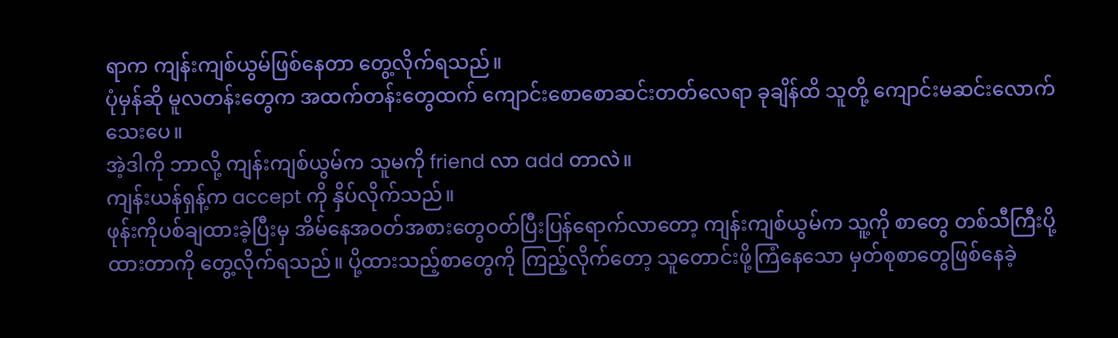ရာက ကျန်းကျစ်ယွမ်ဖြစ်နေတာ တွေ့လိုက်ရသည်။
ပုံမှန်ဆို မူလတန်းတွေက အထက်တန်းတွေထက် ကျောင်းစောစောဆင်းတတ်လေရာ ခုချိန်ထိ သူတို့ ကျောင်းမဆင်းလောက်သေးပေ။
အဲ့ဒါကို ဘာလို့ ကျန်းကျစ်ယွမ်က သူမကို friend လာ add တာလဲ။
ကျန်းယန်ရှန့်က accept ကို နှိပ်လိုက်သည်။
ဖုန်းကိုပစ်ချထားခဲ့ပြီးမှ အိမ်နေအဝတ်အစားတွေဝတ်ပြီးပြန်ရောက်လာတော့ ကျန်းကျစ်ယွမ်က သူ့ကို စာတွေ တစ်သီကြီးပို့ထားတာကို တွေ့လိုက်ရသည်။ ပို့ထားသည့်စာတွေကို ကြည့်လိုက်တော့ သူတောင်းဖို့ကြံနေသော မှတ်စုစာတွေဖြစ်နေခဲ့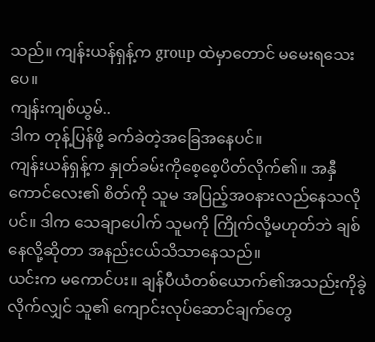သည်။ ကျန်းယန်ရှန့်က group ထဲမှာတောင် မမေးရသေးပေ။
ကျန်းကျစ်ယွမ်..
ဒါက တုန့်ပြန်ဖို့ ခက်ခဲတဲ့အခြေအနေပင်။
ကျန်းယန်ရှန့်က နှုတ်ခမ်းကိုစေ့စေ့ပိတ်လိုက်၏။ အနှီကောင်လေး၏ စိတ်ကို သူမ အပြည့်အဝနားလည်နေသလိုပင်။ ဒါက သေချာပေါက် သူမကို ကြိုက်လို့မဟုတ်ဘဲ ချစ်နေလို့ဆိုတာ အနည်းငယ်သိသာနေသည်။
ယင်းက မကောင်ပး။ ချန်ပီယံတစ်ယောက်၏အသည်းကိုခွဲလိုက်လျှင် သူ၏ ကျောင်းလုပ်ဆောင်ချက်တွေ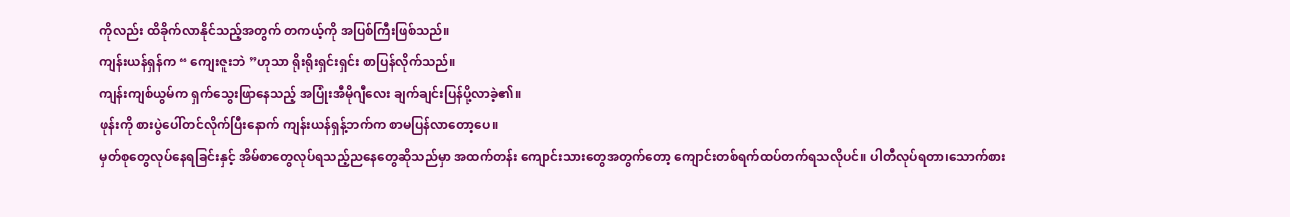ကိုလည်း ထိခိုက်လာနိုင်သည့်အတွက် တကယ့်ကို အပြစ်ကြီးဖြစ်သည်။
ကျန်းယန်ရှန်က “ ကျေးဇူးဘဲ ”ဟုသာ ရိုးရိုးရှင်းရှင်း စာပြန်လိုက်သည်။
ကျန်းကျစ်ယွမ်က ရှက်သွေးဖြာနေသည့် အပြုံးအီမိုဂျီလေး ချက်ချင်းပြန်ပို့လာခဲ့၏။
ဖုန်းကို စားပွဲပေါ်တင်လိုက်ပြီးနောက် ကျန်းယန်ရှန့်ဘက်က စာမပြန်လာတော့ပေ။
မှတ်စုတွေလုပ်နေရခြင်းနှင့် အိမ်စာတွေလုပ်ရသည့်ညနေတွေဆိုသည်မှာ အထက်တန်း ကျောင်းသားတွေအတွက်တော့ ကျောင်းတစ်ရက်ထပ်တက်ရသလိုပင်။ ပါတီလုပ်ရတာ၊သောက်စား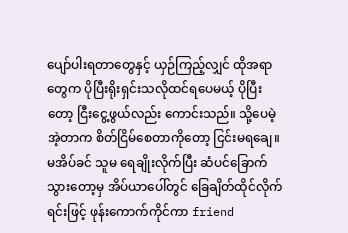ပျော်ပါးရတာတွေနှင့် ယှဉ်ကြည့်လျှင် ထိုအရာတွေက ပိုပြီးရိုးရှင်းသလိုထင်ရပေမယ့် ပိုပြီးတော့ ငြီးငွေ့ဖွယ်လည်း ကောင်းသည်။ သို့ပေမဲ့ အဲ့တာက စိတ်ငြိမ်စေတာကိုတော့ ငြင်းမရချေ။
မအိပ်ခင် သူမ ရေချိုးလိုက်ပြီး ဆံပင်ခြောက်သွားတော့မှ အိပ်ယာပေါ်တွင် ခြေချိတ်ထိုင်လိုက်ရင်းဖြင့် ဖုန်းကောက်ကိုင်ကာ friend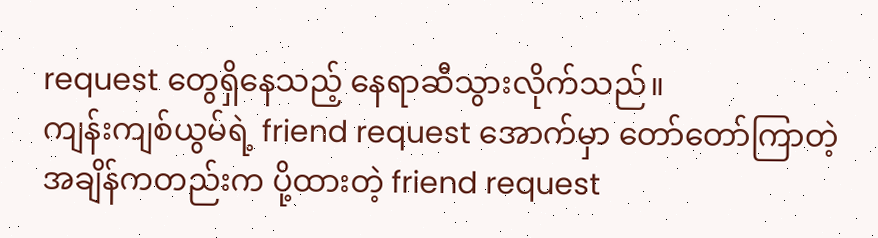request တွေရှိနေသည့် နေရာဆီသွားလိုက်သည်။
ကျန်းကျစ်ယွမ်ရဲ့ friend request အောက်မှာ တော်တော်ကြာတဲ့အချိန်ကတည်းက ပို့ထားတဲ့ friend request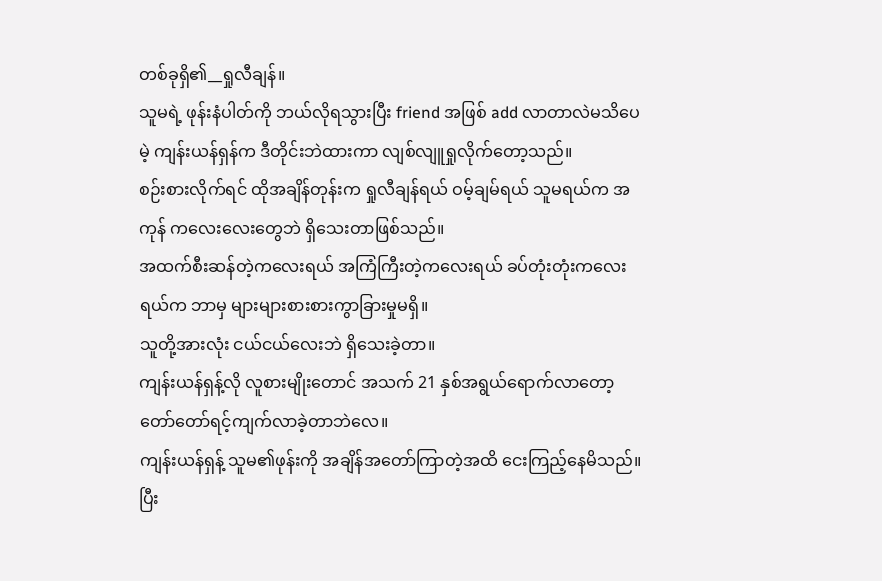တစ်ခုရှိ၏__ရှုလီချန်။
သူမရဲ့ ဖုန်းနံပါတ်ကို ဘယ်လိုရသွားပြီး friend အဖြစ် add လာတာလဲမသိပေမဲ့ ကျန်းယန်ရှန်က ဒီတိုင်းဘဲထားကာ လျစ်လျူရှုလိုက်တော့သည်။
စဉ်းစားလိုက်ရင် ထိုအချိန်တုန်းက ရှုလီချန်ရယ် ဝမ့်ချမ်ရယ် သူမရယ်က အကုန် ကလေးလေးတွေဘဲ ရှိသေးတာဖြစ်သည်။
အထက်စီးဆန်တဲ့ကလေးရယ် အကြံကြီးတဲ့ကလေးရယ် ခပ်တုံးတုံးကလေးရယ်က ဘာမှ များများစားစားကွာခြားမှုမရှိ။
သူတို့အားလုံး ငယ်ငယ်လေးဘဲ ရှိသေးခဲ့တာ။
ကျန်းယန်ရှန့်လို လူစားမျိုးတောင် အသက် 21 နှစ်အရွယ်ရောက်လာတော့ တော်တော်ရင့်ကျက်လာခဲ့တာဘဲလေ။
ကျန်းယန်ရှန့် သူမ၏ဖုန်းကို အချိန်အတော်ကြာတဲ့အထိ ငေးကြည့်နေမိသည်။ ပြီး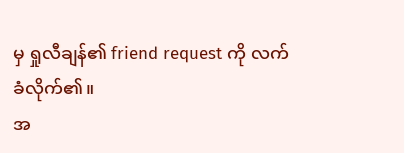မှ ရှုလီချန်၏ friend request ကို လက်ခံလိုက်၏။
အ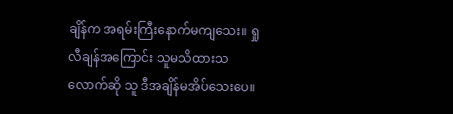ချိန်က အရမ်းကြီးနောက်မကျသေး။ ရှုလီချန်အကြောင်း သူမသိထားသလောက်ဆို သူ ဒီအချိန်မအိပ်သေးပေ။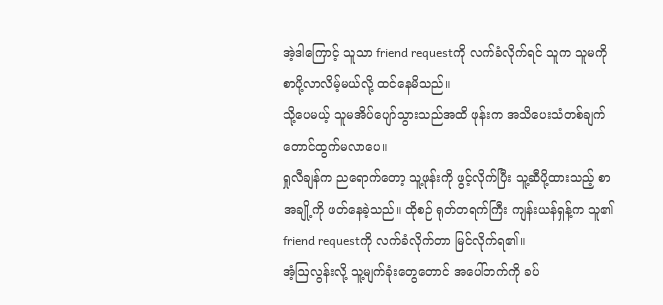အဲ့ဒါကြောင့် သူသာ friend requestကို လက်ခံလိုက်ရင် သူက သူမကို စာပို့လာလိမ့်မယ်လို့ ထင်နေမိသည်။
သို့ပေမယ့် သူမအိပ်ပျော်သွားသည်အထိ ဖုန်းက အသိပေးသံတစ်ချက်တောင်ထွက်မလာပေ။
ရှုလီချန်က ညရောက်တော့ သူ့ဖုန်းကို ဖွင့်လိုက်ပြီး သူ့ဆီပို့ထားသည့် စာအချို့ကို ဖတ်နေခဲ့သည်။ ထိုစဉ် ရုတ်တရက်ကြီး ကျန်းယန်ရှန့်က သူ၏ friend requestကို လက်ခံလိုက်တာ မြင်လိုက်ရ၏။
အံ့ဩလွန်းလို့ သူ့မျက်ခုံးတွေတောင် အပေါ်ဘက်ကို ခပ်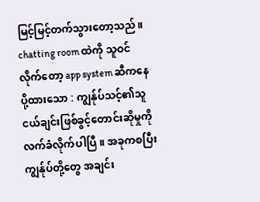မြင့်မြင့်တက်သွားတော့သည်။
chatting room ထဲကို သူဝင်လိုက်တော့ app system ဆီကနေ ပို့ထားသော : ကျွန်ုပ်သင့်၏သူငယ်ချင်းဖြစ်ခွင့်တောင်းဆိုမှုကိုလက်ခံလိုက်ပါပြီ။ အခုကစပြီး ကျွန်ုပ်တို့တွေ အချင်း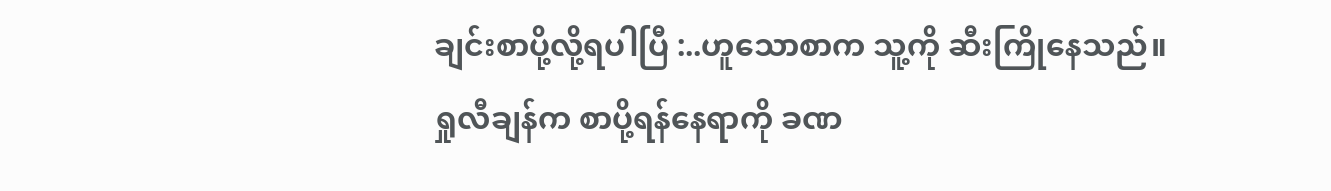ချင်းစာပို့လို့ရပါပြီ :..ဟူသောစာက သူ့ကို ဆီးကြိုနေသည်။
ရှုလီချန်က စာပို့ရန်နေရာကို ခဏ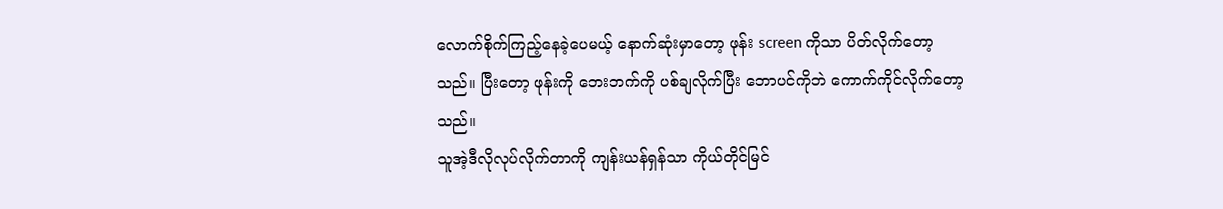လောက်စိုက်ကြည့်နေခဲ့ပေမယ့် နောက်ဆုံးမှာတော့ ဖုန်း screen ကိုသာ ပိတ်လိုက်တော့သည်။ ပြီးတော့ ဖုန်းကို ဘေးဘက်ကို ပစ်ချလိုက်ပြီး ဘောပင်ကိုဘဲ ကောက်ကိုင်လိုက်တော့သည်။
သူအဲ့ဒီလိုလုပ်လိုက်တာကို ကျန်းယန်ရှန်သာ ကိုယ်တိုင်မြင်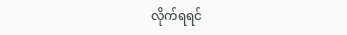လိုက်ရရင်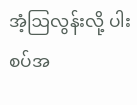အံ့ဩလွန်းလို့ ပါးစပ်အ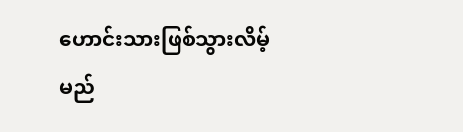ဟောင်းသားဖြစ်သွားလိမ့်မည်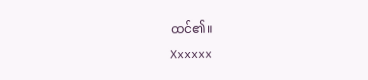ထင်၏။
Xxxxxx